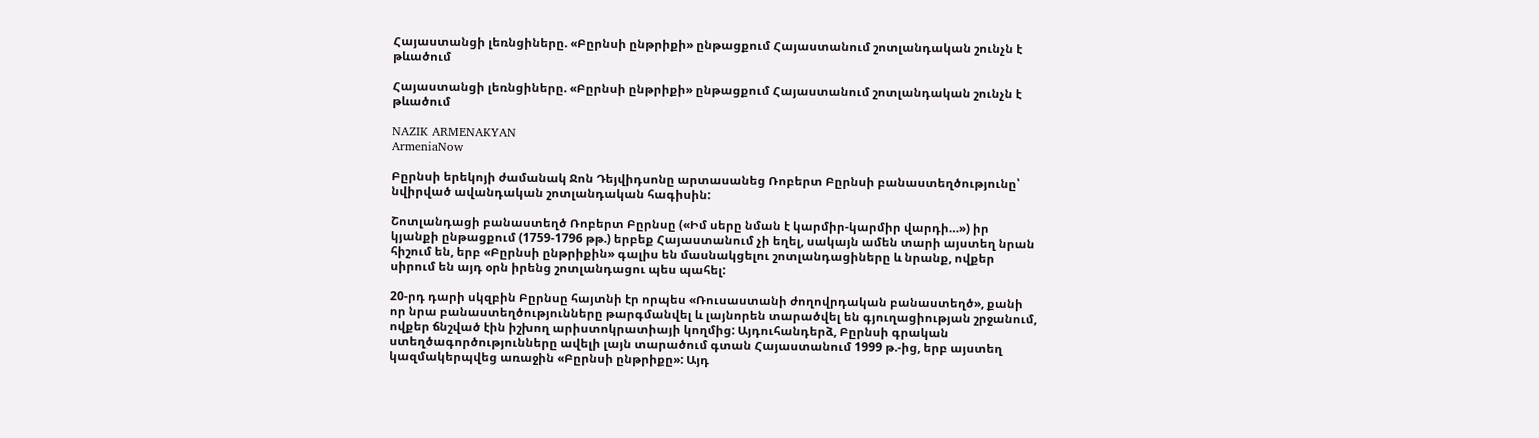Հայաստանցի լեռնցիները. «Բըրնսի ընթրիքի» ընթացքում Հայաստանում շոտլանդական շունչն է թևածում

Հայաստանցի լեռնցիները. «Բըրնսի ընթրիքի» ընթացքում Հայաստանում շոտլանդական շունչն է  թևածում

NAZIK ARMENAKYAN
ArmeniaNow

Բըրնսի երեկոյի ժամանակ Ջոն Դեյվիդսոնը արտասանեց Ռոբերտ Բըրնսի բանաստեղծությունը՝ նվիրված ավանդական շոտլանդական հագիսին:

Շոտլանդացի բանաստեղծ Ռոբերտ Բըրնսը («Իմ սերը նման է կարմիր-կարմիր վարդի…») իր կյանքի ընթացքում (1759-1796 թթ.) երբեք Հայաստանում չի եղել, սակայն ամեն տարի այստեղ նրան հիշում են, երբ «Բըրնսի ընթրիքին» գալիս են մասնակցելու շոտլանդացիները և նրանք, ովքեր սիրում են այդ օրն իրենց շոտլանդացու պես պահել:

20-րդ դարի սկզբին Բըրնսը հայտնի էր որպես «Ռուսաստանի ժողովրդական բանաստեղծ», քանի որ նրա բանաստեղծությունները թարգմանվել և լայնորեն տարածվել են գյուղացիության շրջանում, ովքեր ճնշված էին իշխող արիստոկրատիայի կողմից: Այդուհանդերձ, Բըրնսի գրական ստեղծագործությունները ավելի լայն տարածում գտան Հայաստանում 1999 թ.-ից, երբ այստեղ կազմակերպվեց առաջին «Բըրնսի ընթրիքը»: Այդ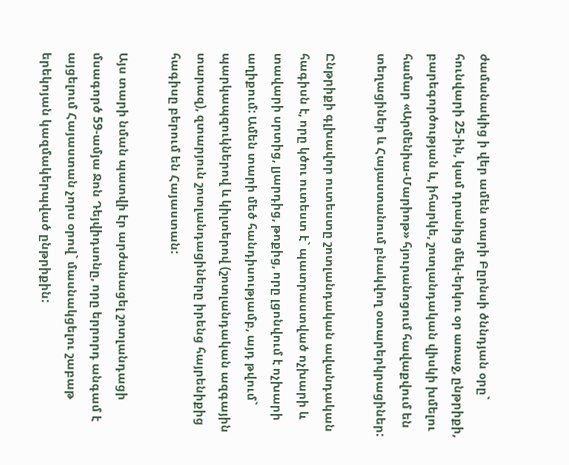ժամանակից ի վեր ամեն տարի Բըրնսի ծննդյան օրը` հունվարի 25-ին, կամ դրանից մեկ-երկու օր առաջ, ընթրիքի, բարեգործության և, իհարկե, շոտլանդական վիսկի խմելու համար «Արմենիա-Մարիոթ» հյուրանոցում հավաքվում են տեղացիներ և Հայաստանում բնակվող օտարերկրացիներ:

Ընթրիքի գլխավոր ուտեստը շոտլանդական ավանդական հագիսն է, որը կծու ուտեստ է` պատրաստված ոչխարի և տավարի սրտից, լյարդից, թոքից, որը լցոնվում է ոչխարի աղիքում: Ամեն տարի մեծ հանդիսությամբ, այդ թվում` պարկապզուկներով և կիլտերով (շոտլանդական ազգային տարազ), զտարյուն շոտլանդացիները իրենց հայրենիքից հագիսը բերում են Հայաստան:

Այս տարի նման պատվի էր արժանացել շոտլանդացի մսագործ 59-ամյա Ջոն Դեյվիդսոնը, որը երրորդ անգամ է այցելում Հայաստան չորս օրով` մասնակցելու շաբաթ երեկոյան կազմակերպված ընթրիքին: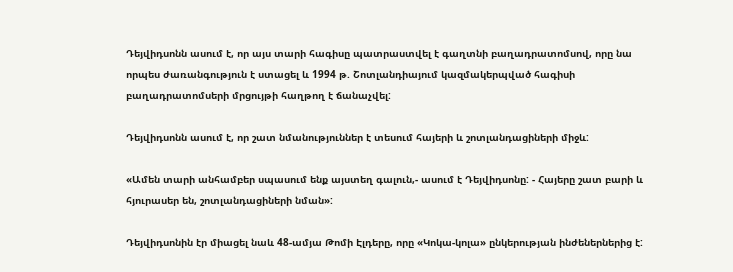Դեյվիդսոնն ասում է, որ այս տարի հագիսը պատրաստվել է գաղտնի բաղադրատոմսով, որը նա որպես ժառանգություն է ստացել և 1994 թ. Շոտլանդիայում կազմակերպված հագիսի բաղադրատոմսերի մրցույթի հաղթող է ճանաչվել:

Դեյվիդսոնն ասում է, որ շատ նմանություններ է տեսում հայերի և շոտլանդացիների միջև:

«Ամեն տարի անհամբեր սպասում ենք այստեղ գալուն,- ասում է Դեյվիդսոնը: - Հայերը շատ բարի և հյուրասեր են, շոտլանդացիների նման»:

Դեյվիդսոնին էր միացել նաև 48-ամյա Թոմի Էլդերը, որը «Կոկա-կոլա» ընկերության ինժեներներից է: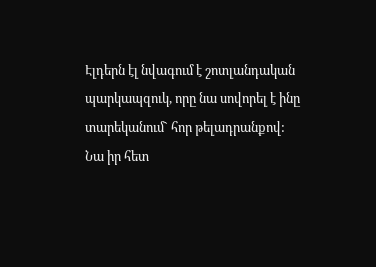Էլդերն էլ նվագում է շոտլանդական պարկապզուկ, որը նա սովորել է ինը տարեկանում` հոր թելադրանքով: Նա իր հետ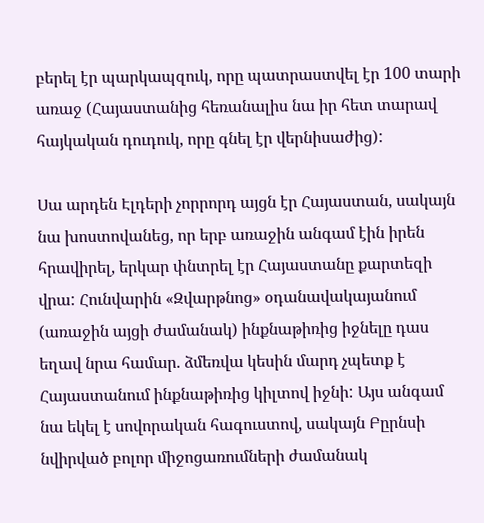բերել էր պարկապզուկ, որը պատրաստվել էր 100 տարի առաջ (Հայաստանից հեռանալիս նա իր հետ տարավ հայկական դուդուկ, որը գնել էր վերնիսաժից):

Սա արդեն Էլդերի չորրորդ այցն էր Հայաստան, սակայն նա խոստովանեց, որ երբ առաջին անգամ էին իրեն հրավիրել, երկար փնտրել էր Հայաստանը քարտեզի վրա: Հունվարին «Զվարթնոց» օդանավակայանում (առաջին այցի ժամանակ) ինքնաթիռից իջնելը դաս եղավ նրա համար. ձմեռվա կեսին մարդ չպետք է Հայաստանում ինքնաթիռից կիլտով իջնի: Այս անգամ նա եկել է սովորական հագուստով, սակայն Բըրնսի նվիրված բոլոր միջոցառումների ժամանակ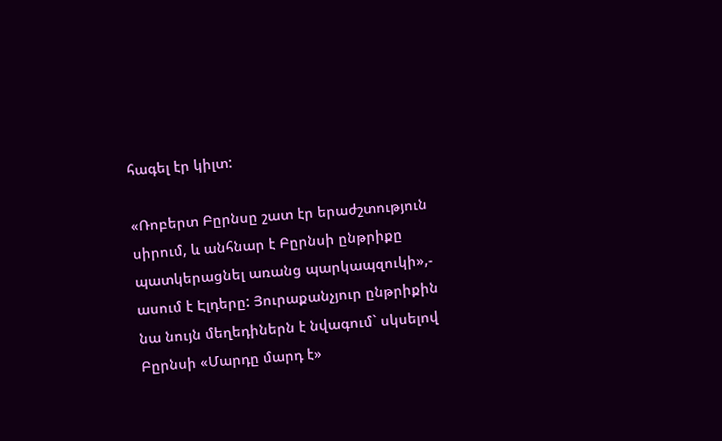հագել էր կիլտ:

«Ռոբերտ Բըրնսը շատ էր երաժշտություն սիրում, և անհնար է Բըրնսի ընթրիքը պատկերացնել առանց պարկապզուկի»,- ասում է Էլդերը: Յուրաքանչյուր ընթրիքին նա նույն մեղեդիներն է նվագում` սկսելով Բըրնսի «Մարդը մարդ է»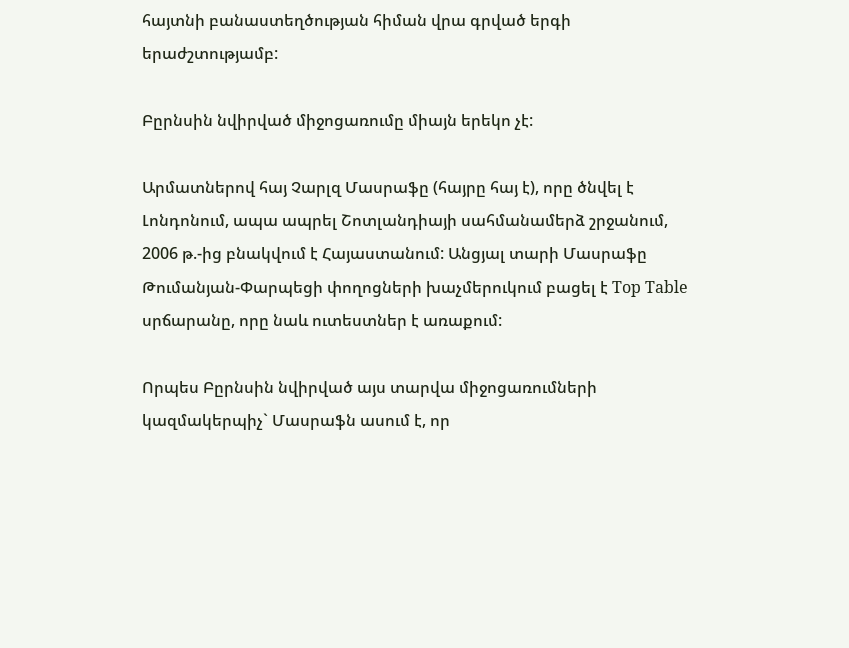հայտնի բանաստեղծության հիման վրա գրված երգի երաժշտությամբ:

Բըրնսին նվիրված միջոցառումը միայն երեկո չէ:

Արմատներով հայ Չարլզ Մասրաֆը (հայրը հայ է), որը ծնվել է Լոնդոնում, ապա ապրել Շոտլանդիայի սահմանամերձ շրջանում, 2006 թ.-ից բնակվում է Հայաստանում: Անցյալ տարի Մասրաֆը Թումանյան-Փարպեցի փողոցների խաչմերուկում բացել է Top Table սրճարանը, որը նաև ուտեստներ է առաքում:

Որպես Բըրնսին նվիրված այս տարվա միջոցառումների կազմակերպիչ` Մասրաֆն ասում է, որ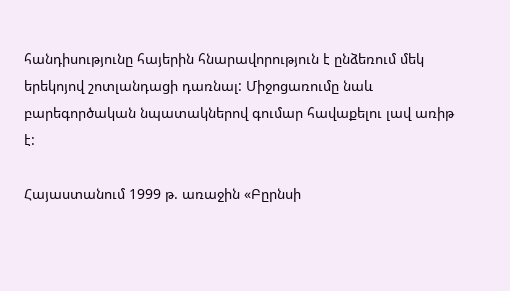հանդիսությունը հայերին հնարավորություն է ընձեռում մեկ երեկոյով շոտլանդացի դառնալ: Միջոցառումը նաև բարեգործական նպատակներով գումար հավաքելու լավ առիթ է:

Հայաստանում 1999 թ. առաջին «Բըրնսի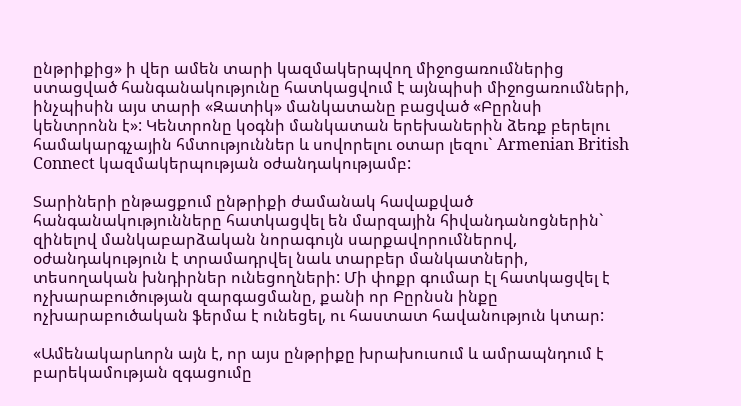ընթրիքից» ի վեր ամեն տարի կազմակերպվող միջոցառումներից ստացված հանգանակությունը հատկացվում է այնպիսի միջոցառումների, ինչպիսին այս տարի «Զատիկ» մանկատանը բացված «Բըրնսի կենտրոնն է»: Կենտրոնը կօգնի մանկատան երեխաներին ձեռք բերելու համակարգչային հմտություններ և սովորելու օտար լեզու` Armenian British Connect կազմակերպության օժանդակությամբ:

Տարիների ընթացքում ընթրիքի ժամանակ հավաքված հանգանակությունները հատկացվել են մարզային հիվանդանոցներին` զինելով մանկաբարձական նորագույն սարքավորումներով, օժանդակություն է տրամադրվել նաև տարբեր մանկատների, տեսողական խնդիրներ ունեցողների: Մի փոքր գումար էլ հատկացվել է ոչխարաբուծության զարգացմանը, քանի որ Բըրնսն ինքը ոչխարաբուծական ֆերմա է ունեցել, ու հաստատ հավանություն կտար:

«Ամենակարևորն այն է, որ այս ընթրիքը խրախուսում և ամրապնդում է բարեկամության զգացումը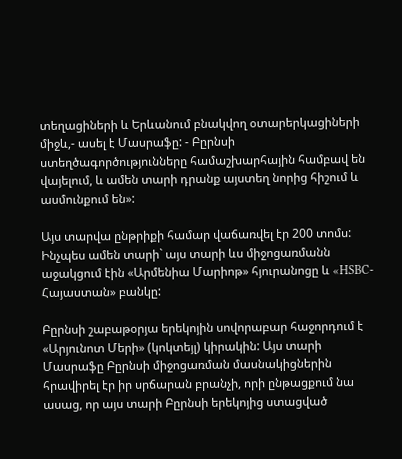տեղացիների և Երևանում բնակվող օտարերկացիների միջև,- ասել է Մասրաֆը: - Բըրնսի ստեղծագործությունները համաշխարհային համբավ են վայելում, և ամեն տարի դրանք այստեղ նորից հիշում և ասմունքում են»:

Այս տարվա ընթրիքի համար վաճառվել էր 200 տոմս: Ինչպես ամեն տարի` այս տարի ևս միջոցառմանն աջակցում էին «Արմենիա Մարիոթ» հյուրանոցը և «HSBC-Հայաստան» բանկը:

Բըրնսի շաբաթօրյա երեկոյին սովորաբար հաջորդում է «Արյունոտ Մերի» (կոկտեյլ) կիրակին: Այս տարի Մասրաֆը Բըրնսի միջոցառման մասնակիցներին հրավիրել էր իր սրճարան բրանչի, որի ընթացքում նա ասաց, որ այս տարի Բըրնսի երեկոյից ստացված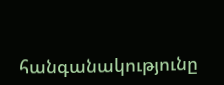հանգանակությունը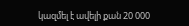կազմել է ավելի քան 20 000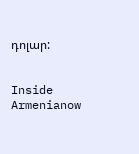դոլար:


Inside Armenianow